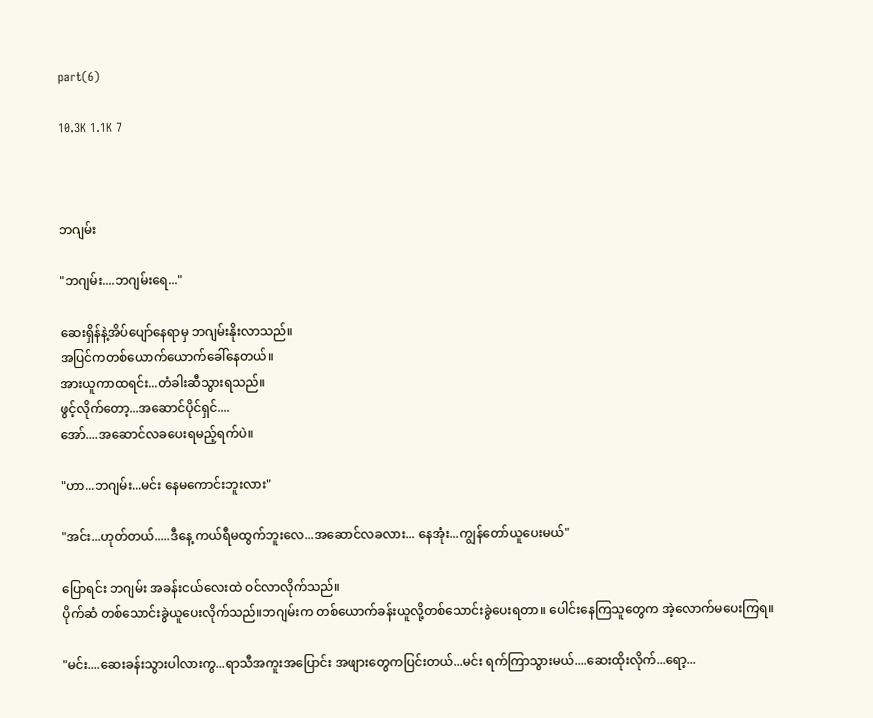part(6)

10.3K 1.1K 7



ဘဂျမ်း

"ဘဂျမ်း....ဘဂျမ်းရေ..."

ဆေးရှိန်နဲ့အိပ်ပျော်နေရာမှ ဘဂျမ်းနိုးလာသည်။
အပြင်ကတစ်ယောက်ယောက်ခေါ်နေတယ်။
အားယူကာထရင်း...တံခါးဆီသွားရသည်။
ဖွင့်လိုက်တော့...အဆောင်ပိုင်ရှင်....
အော်....အဆောင်လခပေးရမည့်ရက်ပဲ။

"ဟာ...ဘဂျမ်း...မင်း နေမကောင်းဘူးလား"

"အင်း...ဟုတ်တယ်.....ဒီနေ့ ကယ်ရီမထွက်ဘူးလေ...အဆောင်လခလား... နေအုံး...ကျွန်တော်ယူပေးမယ်"

ပြောရင်း ဘဂျမ်း အခန်းငယ်လေးထဲ ဝင်လာလိုက်သည်။
ပိုက်ဆံ တစ်သောင်းခွဲယူပေးလိုက်သည်။ဘဂျမ်းက တစ်ယောက်ခန်းယူလို့တစ်သောင်းခွဲပေးရတာ။ ပေါင်းနေကြသူတွေက အဲ့လောက်မပေးကြရ။

"မင်း....ဆေးခန်းသွားပါလားကွ...ရာသီအကူးအပြောင်း အဖျားတွေကပြင်းတယ်...မင်း ရက်ကြာသွားမယ်....ဆေးထိုးလိုက်...ရော့...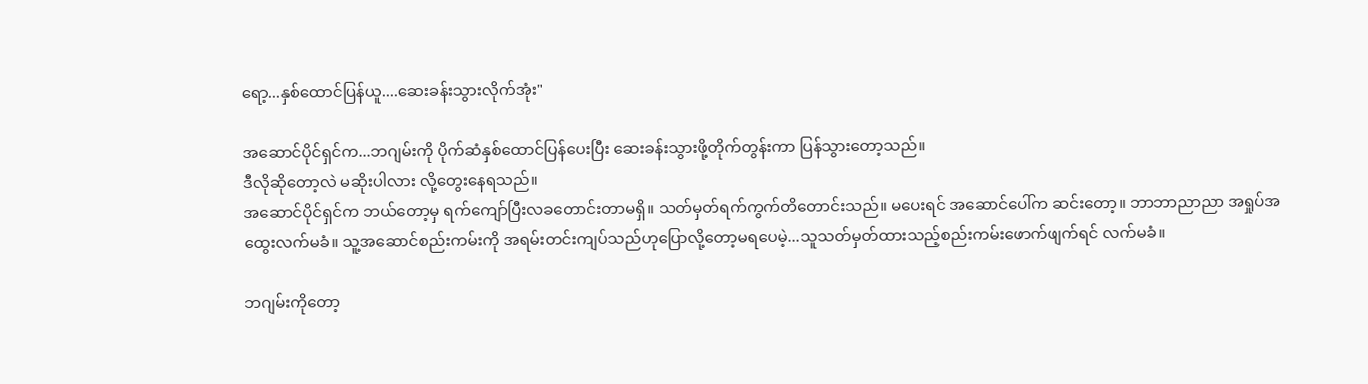ရော့...နှစ်ထောင်ပြန်ယူ....ဆေးခန်းသွားလိုက်အုံး"

အဆောင်ပိုင်ရှင်က...ဘဂျမ်းကို ပိုက်ဆံနှစ်ထောင်ပြန်ပေးပြီး ဆေးခန်းသွားဖို့တိုက်တွန်းကာ ပြန်သွားတော့သည်။
ဒီလိုဆိုတော့လဲ မဆိုးပါလား လို့တွေးနေရသည်။
အဆောင်ပိုင်ရှင်က ဘယ်တော့မှ ရက်ကျော်ပြီးလခတောင်းတာမရှိ။ သတ်မှတ်ရက်ကွက်တိတောင်းသည်။ မပေးရင် အဆောင်ပေါ်က ဆင်းတော့။ ဘာဘာညာညာ အရှုပ်အထွေးလက်မခံ။ သူ့အဆောင်စည်းကမ်းကို အရမ်းတင်းကျပ်သည်ဟုပြောလို့တော့မရပေမဲ့...သူသတ်မှတ်ထားသည့်စည်းကမ်းဖောက်ဖျက်ရင် လက်မခံ။

ဘဂျမ်းကိုတော့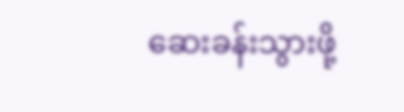ဆေးခန်းသွားဖို့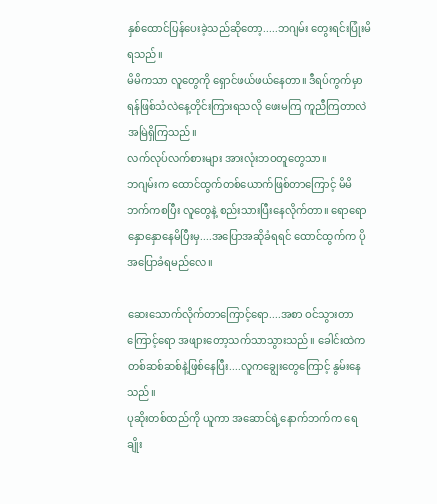နှစ်ထောင်ပြန်ပေးခဲ့သည်ဆိုတော့.....ဘဂျမ်း တွေးရင်းပြုံးမိရသည်။
မိမိကသာ လူတွေကို ရှောင်ဖယ်ဖယ်နေတာ။ ဒီရပ်ကွက်မှာ ရန်ဖြစ်သံလဲနေ့တိုင်းကြားရသလို ဖေးမကြ ကူညီကြတာလဲ အမြဲရှိကြသည်။
လက်လုပ်လက်စားများ အားလုံးဘဝတူတွေသာ။
ဘဂျမ်းက ထောင်ထွက်တစ်ယောက်ဖြစ်တာကြောင့် မိမိဘက်ကစပြီး လူတွေနဲ့ စည်းသားပြီးနေလိုက်တာ။ ရောရောနှောနှောနေမိပြီးမှ....အပြောအဆိုခံရရင် ထောင်ထွက်က ပိုအပြောခံရမည်လေ။

ဆေးသောက်လိုက်တာကြောင့်ရော....အစာ ဝင်သွားတာကြောင့်ရော အဖျားတော့သက်သာသွားသည်။ ခေါင်းထဲကတစ်ဆစ်ဆစ်နဲ့ဖြစ်နေပြီး....လူကချွေးတွေကြောင့် နွမ်းနေသည်။
ပုဆိုးတစ်ထည်ကို ယူကာ အဆောင်ရဲ့နောက်ဘက်က ရေချိုး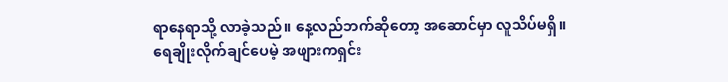ရာနေရာသို့ လာခဲ့သည်။ နေ့လည်ဘက်ဆိုတော့ အဆောင်မှာ လူသိပ်မရှိ။
ရေချိုးလိုက်ချင်ပေမဲ့ အဖျားကရှင်း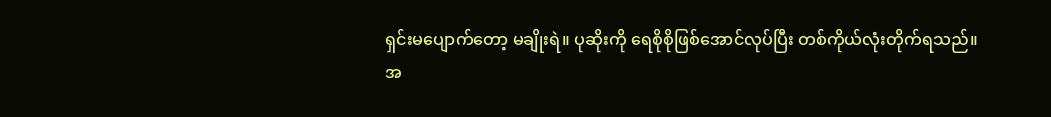ရှင်းမပျောက်တော့ မချိုးရဲ။ ပုဆိုးကို ရေစိုစိုဖြစ်အောင်လုပ်ပြီး တစ်ကိုယ်လုံးတိုက်ရသည်။
အ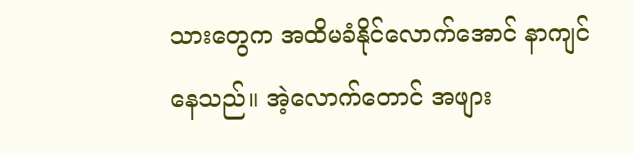သားတွေက အထိမခံနိုင်လောက်အောင် နာကျင်နေသည်။ အဲ့လောက်တောင် အဖျား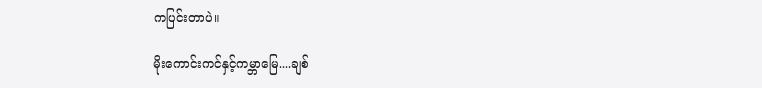ကပြင်းတာပဲ။

မိုးကောင်းကင်နှင့်ကမ္ဘာမြေ....ချစ်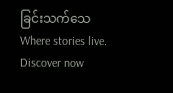ခြင်းသက်သေWhere stories live. Discover now